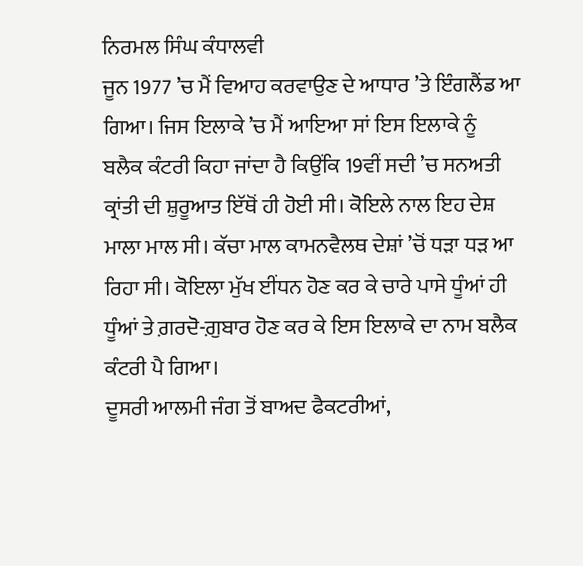ਨਿਰਮਲ ਸਿੰਘ ਕੰਧਾਲਵੀ
ਜੂਨ 1977 ’ਚ ਮੈਂ ਵਿਆਹ ਕਰਵਾਉਣ ਦੇ ਆਧਾਰ ’ਤੇ ਇੰਗਲੈਂਡ ਆ ਗਿਆ। ਜਿਸ ਇਲਾਕੇ ’ਚ ਮੈਂ ਆਇਆ ਸਾਂ ਇਸ ਇਲਾਕੇ ਨੂੰ ਬਲੈਕ ਕੰਟਰੀ ਕਿਹਾ ਜਾਂਦਾ ਹੈ ਕਿਉਂਕਿ 19ਵੀਂ ਸਦੀ ’ਚ ਸਨਅਤੀ ਕ੍ਰਾਂਤੀ ਦੀ ਸ਼ੁਰੂਆਤ ਇੱਥੋਂ ਹੀ ਹੋਈ ਸੀ। ਕੋਇਲੇ ਨਾਲ ਇਹ ਦੇਸ਼ ਮਾਲਾ ਮਾਲ ਸੀ। ਕੱਚਾ ਮਾਲ ਕਾਮਨਵੈਲਥ ਦੇਸ਼ਾਂ ’ਚੋਂ ਧੜਾ ਧੜ ਆ ਰਿਹਾ ਸੀ। ਕੋਇਲਾ ਮੁੱਖ ਈਂਧਨ ਹੋਣ ਕਰ ਕੇ ਚਾਰੇ ਪਾਸੇ ਧੂੰਆਂ ਹੀ ਧੂੰਆਂ ਤੇ ਗ਼ਰਦੋ-ਗ਼ੁਬਾਰ ਹੋਣ ਕਰ ਕੇ ਇਸ ਇਲਾਕੇ ਦਾ ਨਾਮ ਬਲੈਕ ਕੰਟਰੀ ਪੈ ਗਿਆ।
ਦੂਸਰੀ ਆਲਮੀ ਜੰਗ ਤੋਂ ਬਾਅਦ ਫੈਕਟਰੀਆਂ,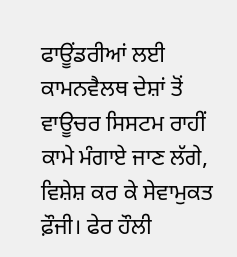ਫਾਊਂਡਰੀਆਂ ਲਈ ਕਾਮਨਵੈਲਥ ਦੇਸ਼ਾਂ ਤੋਂ ਵਾਊਚਰ ਸਿਸਟਮ ਰਾਹੀਂ ਕਾਮੇ ਮੰਗਾਏ ਜਾਣ ਲੱਗੇ, ਵਿਸ਼ੇਸ਼ ਕਰ ਕੇ ਸੇਵਾਮੁਕਤ ਫ਼ੌਜੀ। ਫੇਰ ਹੌਲੀ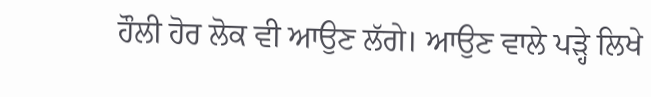ਹੌਲੀ ਹੋਰ ਲੋਕ ਵੀ ਆਉਣ ਲੱਗੇ। ਆਉਣ ਵਾਲੇ ਪੜ੍ਹੇ ਲਿਖੇ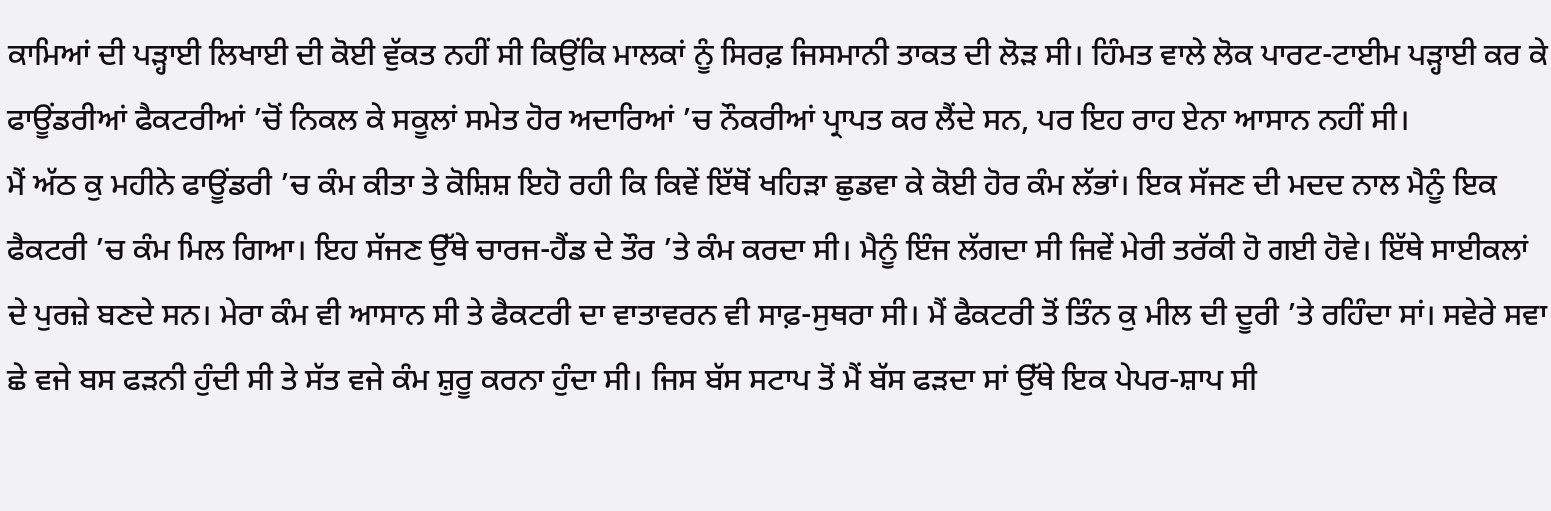ਕਾਮਿਆਂ ਦੀ ਪੜ੍ਹਾਈ ਲਿਖਾਈ ਦੀ ਕੋਈ ਵੁੱਕਤ ਨਹੀਂ ਸੀ ਕਿਉਂਕਿ ਮਾਲਕਾਂ ਨੂੰ ਸਿਰਫ਼ ਜਿਸਮਾਨੀ ਤਾਕਤ ਦੀ ਲੋੜ ਸੀ। ਹਿੰਮਤ ਵਾਲੇ ਲੋਕ ਪਾਰਟ-ਟਾਈਮ ਪੜ੍ਹਾਈ ਕਰ ਕੇ ਫਾਊਂਡਰੀਆਂ ਫੈਕਟਰੀਆਂ ’ਚੋਂ ਨਿਕਲ ਕੇ ਸਕੂਲਾਂ ਸਮੇਤ ਹੋਰ ਅਦਾਰਿਆਂ ’ਚ ਨੌਕਰੀਆਂ ਪ੍ਰਾਪਤ ਕਰ ਲੈਂਦੇ ਸਨ, ਪਰ ਇਹ ਰਾਹ ਏਨਾ ਆਸਾਨ ਨਹੀਂ ਸੀ।
ਮੈਂ ਅੱਠ ਕੁ ਮਹੀਨੇ ਫਾਊਂਡਰੀ ’ਚ ਕੰਮ ਕੀਤਾ ਤੇ ਕੋਸ਼ਿਸ਼ ਇਹੋ ਰਹੀ ਕਿ ਕਿਵੇਂ ਇੱਥੋਂ ਖਹਿੜਾ ਛੁਡਵਾ ਕੇ ਕੋਈ ਹੋਰ ਕੰਮ ਲੱਭਾਂ। ਇਕ ਸੱਜਣ ਦੀ ਮਦਦ ਨਾਲ ਮੈਨੂੰ ਇਕ ਫੈਕਟਰੀ ’ਚ ਕੰਮ ਮਿਲ ਗਿਆ। ਇਹ ਸੱਜਣ ਉੱਥੇ ਚਾਰਜ-ਹੈਂਡ ਦੇ ਤੌਰ ’ਤੇ ਕੰਮ ਕਰਦਾ ਸੀ। ਮੈਨੂੰ ਇੰਜ ਲੱਗਦਾ ਸੀ ਜਿਵੇਂ ਮੇਰੀ ਤਰੱਕੀ ਹੋ ਗਈ ਹੋਵੇ। ਇੱਥੇ ਸਾਈਕਲਾਂ ਦੇ ਪੁਰਜ਼ੇ ਬਣਦੇ ਸਨ। ਮੇਰਾ ਕੰਮ ਵੀ ਆਸਾਨ ਸੀ ਤੇ ਫੈਕਟਰੀ ਦਾ ਵਾਤਾਵਰਨ ਵੀ ਸਾਫ਼-ਸੁਥਰਾ ਸੀ। ਮੈਂ ਫੈਕਟਰੀ ਤੋਂ ਤਿੰਨ ਕੁ ਮੀਲ ਦੀ ਦੂਰੀ ’ਤੇ ਰਹਿੰਦਾ ਸਾਂ। ਸਵੇਰੇ ਸਵਾ ਛੇ ਵਜੇ ਬਸ ਫੜਨੀ ਹੁੰਦੀ ਸੀ ਤੇ ਸੱਤ ਵਜੇ ਕੰਮ ਸ਼ੁਰੂ ਕਰਨਾ ਹੁੰਦਾ ਸੀ। ਜਿਸ ਬੱਸ ਸਟਾਪ ਤੋਂ ਮੈਂ ਬੱਸ ਫੜਦਾ ਸਾਂ ਉੱਥੇ ਇਕ ਪੇਪਰ-ਸ਼ਾਪ ਸੀ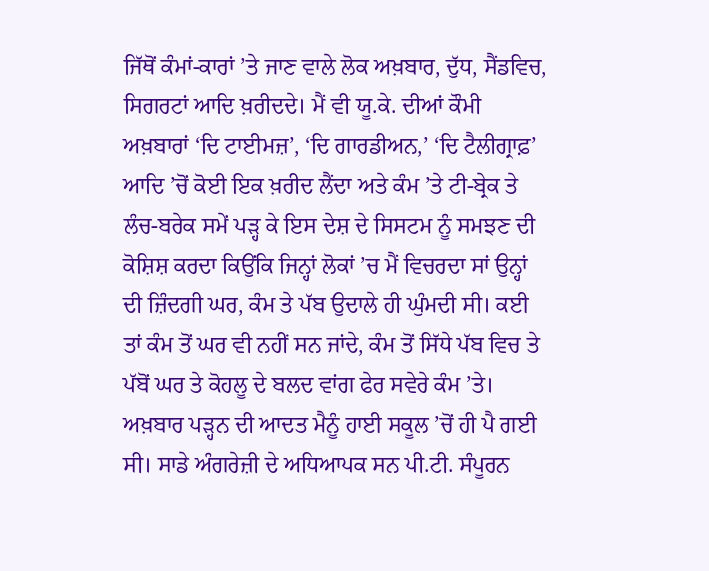ਜਿੱਥੋਂ ਕੰਮਾਂ-ਕਾਰਾਂ ’ਤੇ ਜਾਣ ਵਾਲੇ ਲੋਕ ਅਖ਼ਬਾਰ, ਦੁੱਧ, ਸੈਂਡਵਿਚ, ਸਿਗਰਟਾਂ ਆਦਿ ਖ਼ਰੀਦਦੇ। ਮੈਂ ਵੀ ਯੂ.ਕੇ. ਦੀਆਂ ਕੌਮੀ ਅਖ਼ਬਾਰਾਂ ‘ਦਿ ਟਾਈਮਜ਼’, ‘ਦਿ ਗਾਰਡੀਅਨ,’ ‘ਦਿ ਟੈਲੀਗ੍ਰਾਫ਼’ ਆਦਿ ’ਚੋਂ ਕੋਈ ਇਕ ਖ਼ਰੀਦ ਲੈਂਦਾ ਅਤੇ ਕੰਮ ’ਤੇ ਟੀ-ਬ੍ਰੇਕ ਤੇ ਲੰਚ-ਬਰੇਕ ਸਮੇਂ ਪੜ੍ਹ ਕੇ ਇਸ ਦੇਸ਼ ਦੇ ਸਿਸਟਮ ਨੂੰ ਸਮਝਣ ਦੀ ਕੋਸ਼ਿਸ਼ ਕਰਦਾ ਕਿਉਂਕਿ ਜਿਨ੍ਹਾਂ ਲੋਕਾਂ ’ਚ ਮੈਂ ਵਿਚਰਦਾ ਸਾਂ ਉਨ੍ਹਾਂ ਦੀ ਜ਼ਿੰਦਗੀ ਘਰ, ਕੰਮ ਤੇ ਪੱਬ ਉਦਾਲੇ ਹੀ ਘੁੰਮਦੀ ਸੀ। ਕਈ ਤਾਂ ਕੰਮ ਤੋਂ ਘਰ ਵੀ ਨਹੀਂ ਸਨ ਜਾਂਦੇ, ਕੰਮ ਤੋਂ ਸਿੱਧੇ ਪੱਬ ਵਿਚ ਤੇ ਪੱਬੋਂ ਘਰ ਤੇ ਕੋਹਲੂ ਦੇ ਬਲਦ ਵਾਂਗ ਫੇਰ ਸਵੇਰੇ ਕੰਮ ’ਤੇ। ਅਖ਼ਬਾਰ ਪੜ੍ਹਨ ਦੀ ਆਦਤ ਮੈਨੂੰ ਹਾਈ ਸਕੂਲ ’ਚੋਂ ਹੀ ਪੈ ਗਈ ਸੀ। ਸਾਡੇ ਅੰਗਰੇਜ਼ੀ ਦੇ ਅਧਿਆਪਕ ਸਨ ਪੀ.ਟੀ. ਸੰਪੂਰਨ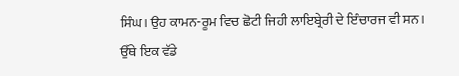ਸਿੰਘ। ਉਹ ਕਾਮਨ-ਰੂਮ ਵਿਚ ਛੋਟੀ ਜਿਹੀ ਲਾਇਬ੍ਰੇਰੀ ਦੇ ਇੰਚਾਰਜ ਵੀ ਸਨ। ਉੱਥੇ ਇਕ ਵੱਡੇ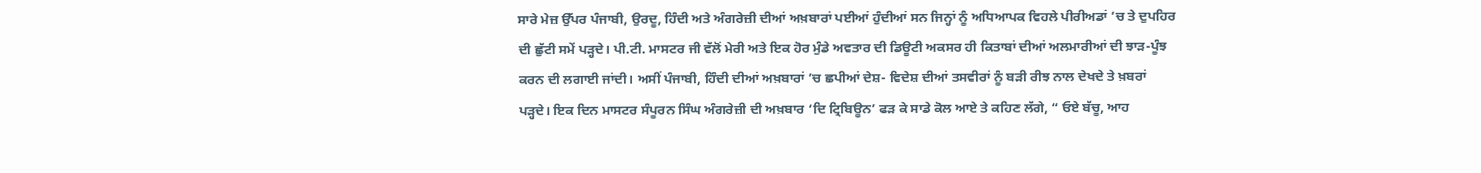ਸਾਰੇ ਮੇਜ਼ ਉੱਪਰ ਪੰਜਾਬੀ, ਉਰਦੂ, ਹਿੰਦੀ ਅਤੇ ਅੰਗਰੇਜ਼ੀ ਦੀਆਂ ਅਖ਼ਬਾਰਾਂ ਪਈਆਂ ਹੁੰਦੀਆਂ ਸਨ ਜਿਨ੍ਹਾਂ ਨੂੰ ਅਧਿਆਪਕ ਵਿਹਲੇ ਪੀਰੀਅਡਾਂ ’ਚ ਤੇ ਦੁਪਹਿਰ ਦੀ ਛੁੱਟੀ ਸਮੇਂ ਪੜ੍ਹਦੇ। ਪੀ.ਟੀ. ਮਾਸਟਰ ਜੀ ਵੱਲੋਂ ਮੇਰੀ ਅਤੇ ਇਕ ਹੋਰ ਮੁੰਡੇ ਅਵਤਾਰ ਦੀ ਡਿਊਟੀ ਅਕਸਰ ਹੀ ਕਿਤਾਬਾਂ ਦੀਆਂ ਅਲਮਾਰੀਆਂ ਦੀ ਝਾੜ-ਪੂੰਝ ਕਰਨ ਦੀ ਲਗਾਈ ਜਾਂਦੀ। ਅਸੀਂ ਪੰਜਾਬੀ, ਹਿੰਦੀ ਦੀਆਂ ਅਖ਼ਬਾਰਾਂ ’ਚ ਛਪੀਆਂ ਦੇਸ਼- ਵਿਦੇਸ਼ ਦੀਆਂ ਤਸਵੀਰਾਂ ਨੂੰ ਬੜੀ ਰੀਝ ਨਾਲ ਦੇਖਦੇ ਤੇ ਖ਼ਬਰਾਂ ਪੜ੍ਹਦੇ। ਇਕ ਦਿਨ ਮਾਸਟਰ ਸੰਪੂਰਨ ਸਿੰਘ ਅੰਗਰੇਜ਼ੀ ਦੀ ਅਖ਼ਬਾਰ ‘ਦਿ ਟ੍ਰਿਬਿਊਨ’ ਫੜ ਕੇ ਸਾਡੇ ਕੋਲ ਆਏ ਤੇ ਕਹਿਣ ਲੱਗੇ, “ ਓਏ ਬੱਚੂ, ਆਹ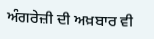ਅੰਗਰੇਜ਼ੀ ਦੀ ਅਖ਼ਬਾਰ ਵੀ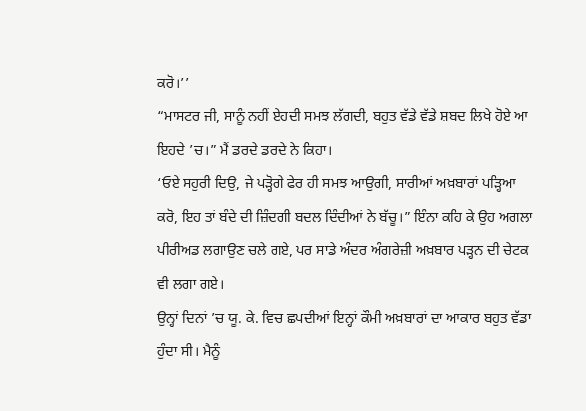ਕਰੋ।’’
“ਮਾਸਟਰ ਜੀ, ਸਾਨੂੰ ਨਹੀਂ ਏਹਦੀ ਸਮਝ ਲੱਗਦੀ, ਬਹੁਤ ਵੱਡੇ ਵੱਡੇ ਸ਼ਬਦ ਲਿਖੇ ਹੋਏ ਆ ਇਹਦੇ ’ਚ।” ਮੈਂ ਡਰਦੇ ਡਰਦੇ ਨੇ ਕਿਹਾ।
‘ਓਏ ਸਹੁਰੀ ਦਿਉ, ਜੇ ਪੜ੍ਹੋਗੇ ਫੇਰ ਹੀ ਸਮਝ ਆਉਗੀ, ਸਾਰੀਆਂ ਅਖ਼ਬਾਰਾਂ ਪੜ੍ਹਿਆ ਕਰੋ, ਇਹ ਤਾਂ ਬੰਦੇ ਦੀ ਜ਼ਿੰਦਗੀ ਬਦਲ ਦਿੰਦੀਆਂ ਨੇ ਬੱਚੂ।” ਇੰਨਾ ਕਹਿ ਕੇ ਉਹ ਅਗਲਾ ਪੀਰੀਅਡ ਲਗਾਉਣ ਚਲੇ ਗਏ, ਪਰ ਸਾਡੇ ਅੰਦਰ ਅੰਗਰੇਜ਼ੀ ਅਖ਼ਬਾਰ ਪੜ੍ਹਨ ਦੀ ਚੇਟਕ ਵੀ ਲਗਾ ਗਏ।
ਉਨ੍ਹਾਂ ਦਿਨਾਂ ’ਚ ਯੂ. ਕੇ. ਵਿਚ ਛਪਦੀਆਂ ਇਨ੍ਹਾਂ ਕੌਮੀ ਅਖ਼ਬਾਰਾਂ ਦਾ ਆਕਾਰ ਬਹੁਤ ਵੱਡਾ ਹੁੰਦਾ ਸੀ। ਮੈਨੂੰ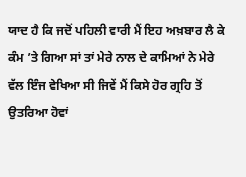ਯਾਦ ਹੈ ਕਿ ਜਦੋਂ ਪਹਿਲੀ ਵਾਰੀ ਮੈਂ ਇਹ ਅਖ਼ਬਾਰ ਲੈ ਕੇ ਕੰਮ ’ਤੇ ਗਿਆ ਸਾਂ ਤਾਂ ਮੇਰੇ ਨਾਲ ਦੇ ਕਾਮਿਆਂ ਨੇ ਮੇਰੇ ਵੱਲ ਇੰਜ ਵੇਖਿਆ ਸੀ ਜਿਵੇਂ ਮੈਂ ਕਿਸੇ ਹੋਰ ਗ੍ਰਹਿ ਤੋਂ ਉਤਰਿਆ ਹੋਵਾਂ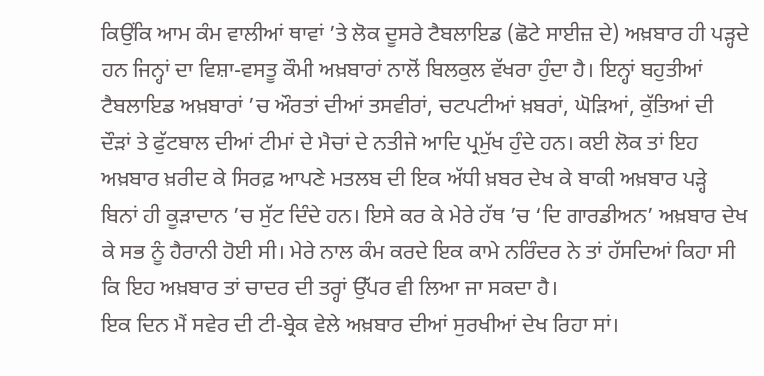ਕਿਉਂਕਿ ਆਮ ਕੰਮ ਵਾਲੀਆਂ ਥਾਵਾਂ ’ਤੇ ਲੋਕ ਦੂਸਰੇ ਟੈਬਲਾਇਡ (ਛੋਟੇ ਸਾਈਜ਼ ਦੇ) ਅਖ਼ਬਾਰ ਹੀ ਪੜ੍ਹਦੇ ਹਨ ਜਿਨ੍ਹਾਂ ਦਾ ਵਿਸ਼ਾ-ਵਸਤੂ ਕੌਮੀ ਅਖ਼ਬਾਰਾਂ ਨਾਲੋਂ ਬਿਲਕੁਲ ਵੱਖਰਾ ਹੁੰਦਾ ਹੈ। ਇਨ੍ਹਾਂ ਬਹੁਤੀਆਂ ਟੈਬਲਾਇਡ ਅਖ਼ਬਾਰਾਂ ’ਚ ਔਰਤਾਂ ਦੀਆਂ ਤਸਵੀਰਾਂ, ਚਟਪਟੀਆਂ ਖ਼ਬਰਾਂ, ਘੋੜਿਆਂ, ਕੁੱਤਿਆਂ ਦੀ ਦੌੜਾਂ ਤੇ ਫੁੱਟਬਾਲ ਦੀਆਂ ਟੀਮਾਂ ਦੇ ਮੈਚਾਂ ਦੇ ਨਤੀਜੇ ਆਦਿ ਪ੍ਰਮੁੱਖ ਹੁੰਦੇ ਹਨ। ਕਈ ਲੋਕ ਤਾਂ ਇਹ ਅਖ਼ਬਾਰ ਖ਼ਰੀਦ ਕੇ ਸਿਰਫ਼ ਆਪਣੇ ਮਤਲਬ ਦੀ ਇਕ ਅੱਧੀ ਖ਼ਬਰ ਦੇਖ ਕੇ ਬਾਕੀ ਅਖ਼ਬਾਰ ਪੜ੍ਹੇ ਬਿਨਾਂ ਹੀ ਕੂੜਾਦਾਨ ’ਚ ਸੁੱਟ ਦਿੰਦੇ ਹਨ। ਇਸੇ ਕਰ ਕੇ ਮੇਰੇ ਹੱਥ ’ਚ ‘ਦਿ ਗਾਰਡੀਅਨ’ ਅਖ਼ਬਾਰ ਦੇਖ ਕੇ ਸਭ ਨੂੰ ਹੈਰਾਨੀ ਹੋਈ ਸੀ। ਮੇਰੇ ਨਾਲ ਕੰਮ ਕਰਦੇ ਇਕ ਕਾਮੇ ਨਰਿੰਦਰ ਨੇ ਤਾਂ ਹੱਸਦਿਆਂ ਕਿਹਾ ਸੀ ਕਿ ਇਹ ਅਖ਼ਬਾਰ ਤਾਂ ਚਾਦਰ ਦੀ ਤਰ੍ਹਾਂ ਉੱਪਰ ਵੀ ਲਿਆ ਜਾ ਸਕਦਾ ਹੈ।
ਇਕ ਦਿਨ ਮੈਂ ਸਵੇਰ ਦੀ ਟੀ-ਬ੍ਰੇਕ ਵੇਲੇ ਅਖ਼ਬਾਰ ਦੀਆਂ ਸੁਰਖੀਆਂ ਦੇਖ ਰਿਹਾ ਸਾਂ।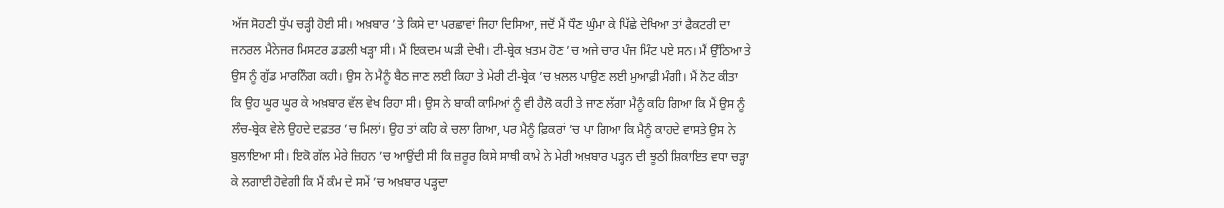ਅੱਜ ਸੋਹਣੀ ਧੁੱਪ ਚੜ੍ਹੀ ਹੋਈ ਸੀ। ਅਖ਼ਬਾਰ ’ਤੇ ਕਿਸੇ ਦਾ ਪਰਛਾਵਾਂ ਜਿਹਾ ਦਿਸਿਆ, ਜਦੋਂ ਮੈਂ ਧੌਣ ਘੁੰਮਾ ਕੇ ਪਿੱਛੇ ਦੇਖਿਆ ਤਾਂ ਫੈਕਟਰੀ ਦਾ ਜਨਰਲ ਮੈਨੇਜਰ ਮਿਸਟਰ ਡਡਲੀ ਖੜ੍ਹਾ ਸੀ। ਮੈਂ ਇਕਦਮ ਘੜੀ ਦੇਖੀ। ਟੀ-ਬ੍ਰੇਕ ਖ਼ਤਮ ਹੋਣ ’ਚ ਅਜੇ ਚਾਰ ਪੰਜ ਮਿੰਟ ਪਏ ਸਨ। ਮੈਂ ਉੱਠਿਆ ਤੇ ਉਸ ਨੂੰ ਗੁੱਡ ਮਾਰਨਿੰਗ ਕਹੀ। ਉਸ ਨੇ ਮੈਨੂੰ ਬੈਠ ਜਾਣ ਲਈ ਕਿਹਾ ਤੇ ਮੇਰੀ ਟੀ-ਬ੍ਰੇਕ ’ਚ ਖ਼ਲਲ ਪਾਉਣ ਲਈ ਮੁਆਫ਼ੀ ਮੰਗੀ। ਮੈਂ ਨੋਟ ਕੀਤਾ ਕਿ ਉਹ ਘੂਰ ਘੂਰ ਕੇ ਅਖ਼ਬਾਰ ਵੱਲ ਵੇਖ ਰਿਹਾ ਸੀ। ਉਸ ਨੇ ਬਾਕੀ ਕਾਮਿਆਂ ਨੂੰ ਵੀ ਹੈਲੋ ਕਹੀ ਤੇ ਜਾਣ ਲੱਗਾ ਮੈਨੂੰ ਕਹਿ ਗਿਆ ਕਿ ਮੈਂ ਉਸ ਨੂੰ ਲੰਚ-ਬ੍ਰੇਕ ਵੇਲੇ ਉਹਦੇ ਦਫ਼ਤਰ ’ਚ ਮਿਲਾਂ। ਉਹ ਤਾਂ ਕਹਿ ਕੇ ਚਲਾ ਗਿਆ, ਪਰ ਮੈਨੂੰ ਫ਼ਿਕਰਾਂ ’ਚ ਪਾ ਗਿਆ ਕਿ ਮੈਨੂੰ ਕਾਹਦੇ ਵਾਸਤੇ ਉਸ ਨੇ ਬੁਲਾਇਆ ਸੀ। ਇਕੋ ਗੱਲ ਮੇਰੇ ਜ਼ਿਹਨ ’ਚ ਆਉਂਦੀ ਸੀ ਕਿ ਜ਼ਰੂਰ ਕਿਸੇ ਸਾਥੀ ਕਾਮੇ ਨੇ ਮੇਰੀ ਅਖ਼ਬਾਰ ਪੜ੍ਹਨ ਦੀ ਝੂਠੀ ਸ਼ਿਕਾਇਤ ਵਧਾ ਚੜ੍ਹਾ ਕੇ ਲਗਾਈ ਹੋਵੇਗੀ ਕਿ ਮੈਂ ਕੰਮ ਦੇ ਸਮੇਂ ’ਚ ਅਖ਼ਬਾਰ ਪੜ੍ਹਦਾ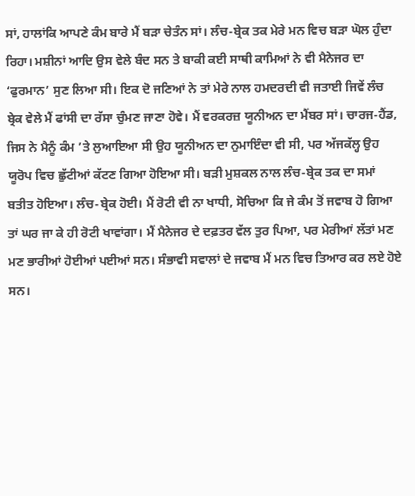ਸਾਂ, ਹਾਲਾਂਕਿ ਆਪਣੇ ਕੰਮ ਬਾਰੇ ਮੈਂ ਬੜਾ ਚੇਤੰਨ ਸਾਂ। ਲੰਚ-ਬ੍ਰੇਕ ਤਕ ਮੇਰੇ ਮਨ ਵਿਚ ਬੜਾ ਘੋਲ ਹੁੰਦਾ ਰਿਹਾ। ਮਸ਼ੀਨਾਂ ਆਦਿ ਉਸ ਵੇਲੇ ਬੰਦ ਸਨ ਤੇ ਬਾਕੀ ਕਈ ਸਾਥੀ ਕਾਮਿਆਂ ਨੇ ਵੀ ਮੈਨੇਜਰ ਦਾ ‘ਫੁਰਮਾਨ’ ਸੁਣ ਲਿਆ ਸੀ। ਇਕ ਦੋ ਜਣਿਆਂ ਨੇ ਤਾਂ ਮੇਰੇ ਨਾਲ ਹਮਦਰਦੀ ਵੀ ਜਤਾਈ ਜਿਵੇਂ ਲੰਚ ਬ੍ਰੇਕ ਵੇਲੇ ਮੈਂ ਫਾਂਸੀ ਦਾ ਰੱਸਾ ਚੁੰਮਣ ਜਾਣਾ ਹੋਵੇ। ਮੈਂ ਵਰਕਰਜ਼ ਯੂਨੀਅਨ ਦਾ ਮੈਂਬਰ ਸਾਂ। ਚਾਰਜ-ਹੈਂਡ, ਜਿਸ ਨੇ ਮੈਨੂੰ ਕੰਮ ’ਤੇ ਲੁਆਇਆ ਸੀ ਉਹ ਯੂਨੀਅਨ ਦਾ ਨੁਮਾਇੰਦਾ ਵੀ ਸੀ, ਪਰ ਅੱਜਕੱਲ੍ਹ ਉਹ ਯੂਰੋਪ ਵਿਚ ਛੁੱਟੀਆਂ ਕੱਟਣ ਗਿਆ ਹੋਇਆ ਸੀ। ਬੜੀ ਮੁਸ਼ਕਲ ਨਾਲ ਲੰਚ-ਬ੍ਰੇਕ ਤਕ ਦਾ ਸਮਾਂ ਬਤੀਤ ਹੋਇਆ। ਲੰਚ-ਬ੍ਰੇਕ ਹੋਈ। ਮੈਂ ਰੋਟੀ ਵੀ ਨਾ ਖਾਧੀ, ਸੋਚਿਆ ਕਿ ਜੇ ਕੰਮ ਤੋਂ ਜਵਾਬ ਹੋ ਗਿਆ ਤਾਂ ਘਰ ਜਾ ਕੇ ਹੀ ਰੋਟੀ ਖਾਵਾਂਗਾ। ਮੈਂ ਮੈਨੇਜਰ ਦੇ ਦਫ਼ਤਰ ਵੱਲ ਤੁਰ ਪਿਆ, ਪਰ ਮੇਰੀਆਂ ਲੱਤਾਂ ਮਣ ਮਣ ਭਾਰੀਆਂ ਹੋਈਆਂ ਪਈਆਂ ਸਨ। ਸੰਭਾਵੀ ਸਵਾਲਾਂ ਦੇ ਜਵਾਬ ਮੈਂ ਮਨ ਵਿਚ ਤਿਆਰ ਕਰ ਲਏ ਹੋਏ ਸਨ।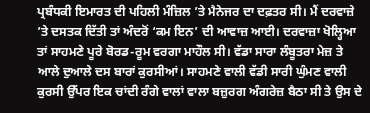ਪ੍ਰਬੰਧਕੀ ਇਮਾਰਤ ਦੀ ਪਹਿਲੀ ਮੰਜ਼ਿਲ ’ਤੇ ਮੈਨੇਜਰ ਦਾ ਦਫ਼ਤਰ ਸੀ। ਮੈਂ ਦਰਵਾਜ਼ੇ ’ਤੇ ਦਸਤਕ ਦਿੱਤੀ ਤਾਂ ਅੰਦਰੋਂ ‘ਕਮ ਇਨ’ ਦੀ ਆਵਾਜ਼ ਆਈ। ਦਰਵਾਜ਼ਾ ਖੋਲ੍ਹਿਆ ਤਾਂ ਸਾਹਮਣੇ ਪੂਰੇ ਬੋਰਡ-ਰੂਮ ਵਰਗਾ ਮਾਹੌਲ ਸੀ। ਵੱਡਾ ਸਾਰਾ ਲੰਬੂਤਰਾ ਮੇਜ਼ ਤੇ ਆਲੇ ਦੁਆਲੇ ਦਸ ਬਾਰਾਂ ਕੁਰਸੀਆਂ। ਸਾਹਮਣੇ ਵਾਲੀ ਵੱਡੀ ਸਾਰੀ ਘੁੰਮਣ ਵਾਲੀ ਕੁਰਸੀ ਉੱਪਰ ਇਕ ਚਾਂਦੀ ਰੰਗੇ ਵਾਲਾਂ ਵਾਲਾ ਬਜ਼ੁਰਗ ਅੰਗਰੇਜ਼ ਬੈਠਾ ਸੀ ਤੇ ਉਸ ਦੇ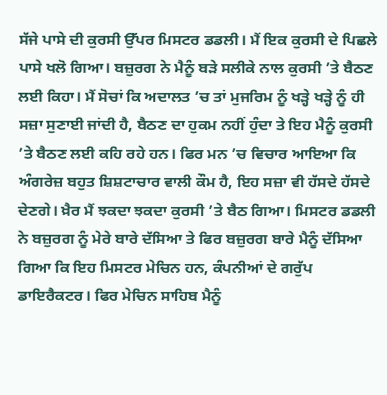ਸੱਜੇ ਪਾਸੇ ਦੀ ਕੁਰਸੀ ਉੱਪਰ ਮਿਸਟਰ ਡਡਲੀ। ਮੈਂ ਇਕ ਕੁਰਸੀ ਦੇ ਪਿਛਲੇ ਪਾਸੇ ਖਲੋ ਗਿਆ। ਬਜ਼ੁਰਗ ਨੇ ਮੈਨੂੰ ਬੜੇ ਸਲੀਕੇ ਨਾਲ ਕੁਰਸੀ ’ਤੇ ਬੈਠਣ ਲਈ ਕਿਹਾ। ਮੈਂ ਸੋਚਾਂ ਕਿ ਅਦਾਲਤ ’ਚ ਤਾਂ ਮੁਜਰਿਮ ਨੂੰ ਖੜ੍ਹੇ ਖੜ੍ਹੇ ਨੂੰ ਹੀ ਸਜ਼ਾ ਸੁਣਾਈ ਜਾਂਦੀ ਹੈ, ਬੈਠਣ ਦਾ ਹੁਕਮ ਨਹੀਂ ਹੁੰਦਾ ਤੇ ਇਹ ਮੈਨੂੰ ਕੁਰਸੀ ’ਤੇ ਬੈਠਣ ਲਈ ਕਹਿ ਰਹੇ ਹਨ। ਫਿਰ ਮਨ ’ਚ ਵਿਚਾਰ ਆਇਆ ਕਿ ਅੰਗਰੇਜ਼ ਬਹੁਤ ਸ਼ਿਸ਼ਟਾਚਾਰ ਵਾਲੀ ਕੌਮ ਹੈ, ਇਹ ਸਜ਼ਾ ਵੀ ਹੱਸਦੇ ਹੱਸਦੇ ਦੇਣਗੇ। ਖ਼ੈਰ ਮੈਂ ਝਕਦਾ ਝਕਦਾ ਕੁਰਸੀ ’ਤੇ ਬੈਠ ਗਿਆ। ਮਿਸਟਰ ਡਡਲੀ ਨੇ ਬਜ਼ੁਰਗ ਨੂੰ ਮੇਰੇ ਬਾਰੇ ਦੱਸਿਆ ਤੇ ਫਿਰ ਬਜ਼ੁਰਗ ਬਾਰੇ ਮੈਨੂੰ ਦੱਸਿਆ ਗਿਆ ਕਿ ਇਹ ਮਿਸਟਰ ਮੇਚਿਨ ਹਨ, ਕੰਪਨੀਆਂ ਦੇ ਗਰੁੱਪ ਡਾਇਰੈਕਟਰ। ਫਿਰ ਮੇਚਿਨ ਸਾਹਿਬ ਮੈਨੂੰ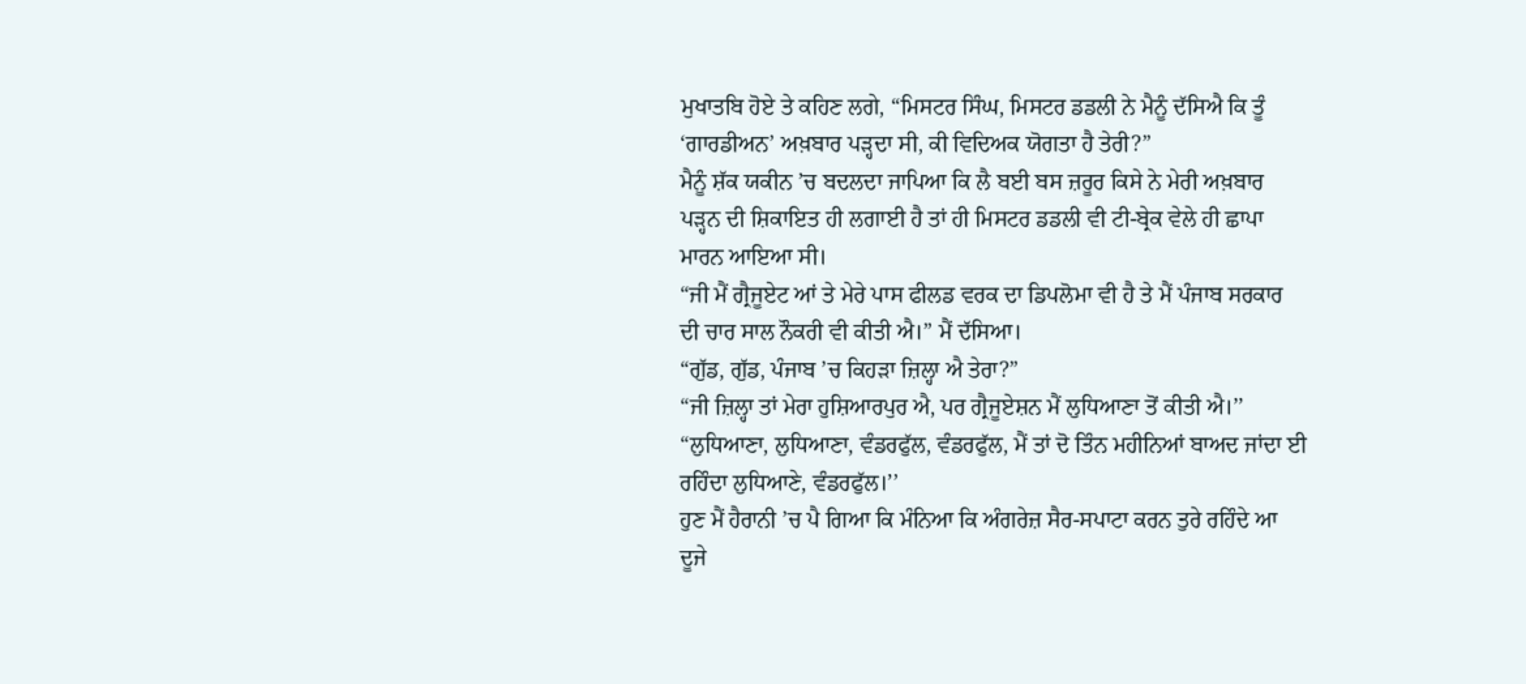ਮੁਖਾਤਬਿ ਹੋਏ ਤੇ ਕਹਿਣ ਲਗੇ, “ਮਿਸਟਰ ਸਿੰਘ, ਮਿਸਟਰ ਡਡਲੀ ਨੇ ਮੈਨੂੰ ਦੱਸਿਐ ਕਿ ਤੂੰ ‘ਗਾਰਡੀਅਨ’ ਅਖ਼ਬਾਰ ਪੜ੍ਹਦਾ ਸੀ, ਕੀ ਵਿਦਿਅਕ ਯੋਗਤਾ ਹੈ ਤੇਰੀ?”
ਮੈਨੂੰ ਸ਼ੱਕ ਯਕੀਨ ’ਚ ਬਦਲਦਾ ਜਾਪਿਆ ਕਿ ਲੈ ਬਈ ਬਸ ਜ਼ਰੂਰ ਕਿਸੇ ਨੇ ਮੇਰੀ ਅਖ਼ਬਾਰ ਪੜ੍ਹਨ ਦੀ ਸ਼ਿਕਾਇਤ ਹੀ ਲਗਾਈ ਹੈ ਤਾਂ ਹੀ ਮਿਸਟਰ ਡਡਲੀ ਵੀ ਟੀ-ਬ੍ਰੇਕ ਵੇਲੇ ਹੀ ਛਾਪਾ ਮਾਰਨ ਆਇਆ ਸੀ।
“ਜੀ ਮੈਂ ਗ੍ਰੈਜੂਏਟ ਆਂ ਤੇ ਮੇਰੇ ਪਾਸ ਫੀਲਡ ਵਰਕ ਦਾ ਡਿਪਲੋਮਾ ਵੀ ਹੈ ਤੇ ਮੈਂ ਪੰਜਾਬ ਸਰਕਾਰ ਦੀ ਚਾਰ ਸਾਲ ਨੌਕਰੀ ਵੀ ਕੀਤੀ ਐ।” ਮੈਂ ਦੱਸਿਆ।
“ਗੁੱਡ, ਗੁੱਡ, ਪੰਜਾਬ ’ਚ ਕਿਹੜਾ ਜ਼ਿਲ੍ਹਾ ਐ ਤੇਰਾ?”
“ਜੀ ਜ਼ਿਲ੍ਹਾ ਤਾਂ ਮੇਰਾ ਹੁਸ਼ਿਆਰਪੁਰ ਐ, ਪਰ ਗ੍ਰੈਜੂਏਸ਼ਨ ਮੈਂ ਲੁਧਿਆਣਾ ਤੋਂ ਕੀਤੀ ਐ।’’
“ਲੁਧਿਆਣਾ, ਲੁਧਿਆਣਾ, ਵੰਡਰਫੁੱਲ, ਵੰਡਰਫੁੱਲ, ਮੈਂ ਤਾਂ ਦੋ ਤਿੰਨ ਮਹੀਨਿਆਂ ਬਾਅਦ ਜਾਂਦਾ ਈ ਰਹਿੰਦਾ ਲੁਧਿਆਣੇ, ਵੰਡਰਫੁੱਲ।’’
ਹੁਣ ਮੈਂ ਹੈਰਾਨੀ ’ਚ ਪੈ ਗਿਆ ਕਿ ਮੰਨਿਆ ਕਿ ਅੰਗਰੇਜ਼ ਸੈਰ-ਸਪਾਟਾ ਕਰਨ ਤੁਰੇ ਰਹਿੰਦੇ ਆ ਦੂਜੇ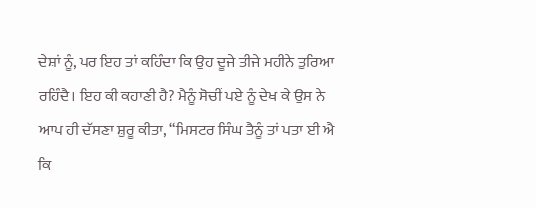ਦੇਸ਼ਾਂ ਨੂੰ, ਪਰ ਇਹ ਤਾਂ ਕਹਿੰਦਾ ਕਿ ਉਹ ਦੂਜੇ ਤੀਜੇ ਮਹੀਨੇ ਤੁਰਿਆ ਰਹਿੰਦੈ। ਇਹ ਕੀ ਕਹਾਣੀ ਹੈ? ਮੈਨੂੰ ਸੋਚੀਂ ਪਏ ਨੂੰ ਦੇਖ ਕੇ ਉਸ ਨੇ ਆਪ ਹੀ ਦੱਸਣਾ ਸ਼ੁਰੂ ਕੀਤਾ, “ਮਿਸਟਰ ਸਿੰਘ ਤੈਨੂੰ ਤਾਂ ਪਤਾ ਈ ਐ ਕਿ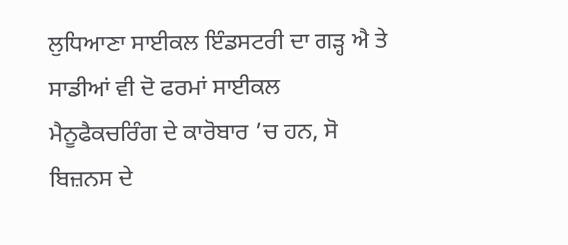ਲੁਧਿਆਣਾ ਸਾਈਕਲ ਇੰਡਸਟਰੀ ਦਾ ਗੜ੍ਹ ਐ ਤੇ ਸਾਡੀਆਂ ਵੀ ਦੋ ਫਰਮਾਂ ਸਾਈਕਲ ਮੈਨੂਫੈਕਚਰਿੰਗ ਦੇ ਕਾਰੋਬਾਰ ’ਚ ਹਨ, ਸੋ ਬਿਜ਼ਨਸ ਦੇ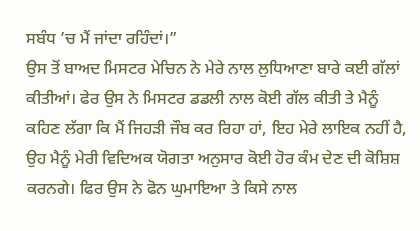ਸਬੰਧ ’ਚ ਮੈਂ ਜਾਂਦਾ ਰਹਿੰਦਾਂ।”
ਉਸ ਤੋਂ ਬਾਅਦ ਮਿਸਟਰ ਮੇਚਿਨ ਨੇ ਮੇਰੇ ਨਾਲ ਲੁਧਿਆਣਾ ਬਾਰੇ ਕਈ ਗੱਲਾਂ ਕੀਤੀਆਂ। ਫੇਰ ਉਸ ਨੇ ਮਿਸਟਰ ਡਡਲੀ ਨਾਲ ਕੋਈ ਗੱਲ ਕੀਤੀ ਤੇ ਮੈਨੂੰ ਕਹਿਣ ਲੱਗਾ ਕਿ ਮੈਂ ਜਿਹੜੀ ਜੌਬ ਕਰ ਰਿਹਾ ਹਾਂ, ਇਹ ਮੇਰੇ ਲਾਇਕ ਨਹੀਂ ਹੈ, ਉਹ ਮੈਨੂੰ ਮੇਰੀ ਵਿਦਿਅਕ ਯੋਗਤਾ ਅਨੁਸਾਰ ਕੋਈ ਹੋਰ ਕੰਮ ਦੇਣ ਦੀ ਕੋਸ਼ਿਸ਼ ਕਰਨਗੇ। ਫਿਰ ਉਸ ਨੇ ਫੋਨ ਘੁਮਾਇਆ ਤੇ ਕਿਸੇ ਨਾਲ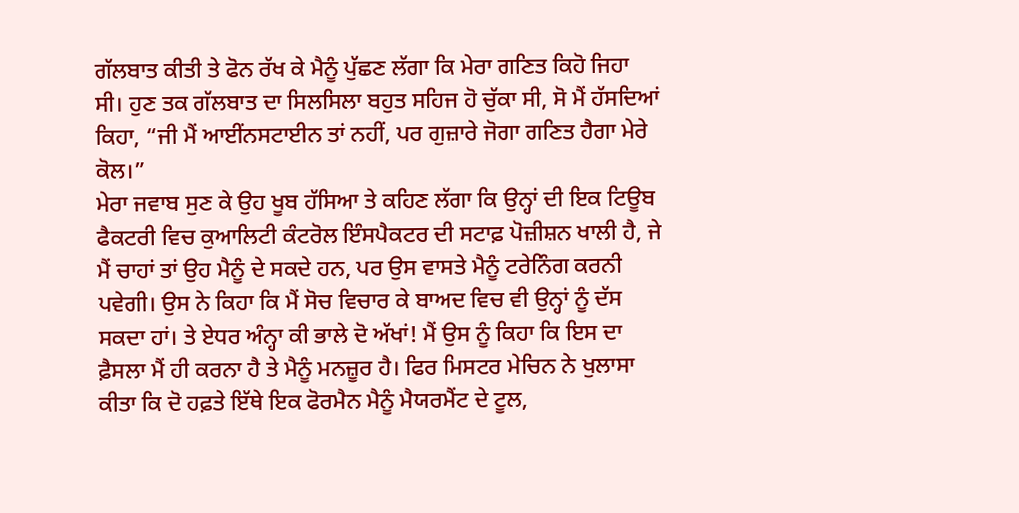ਗੱਲਬਾਤ ਕੀਤੀ ਤੇ ਫੋਨ ਰੱਖ ਕੇ ਮੈਨੂੰ ਪੁੱਛਣ ਲੱਗਾ ਕਿ ਮੇਰਾ ਗਣਿਤ ਕਿਹੋ ਜਿਹਾ ਸੀ। ਹੁਣ ਤਕ ਗੱਲਬਾਤ ਦਾ ਸਿਲਸਿਲਾ ਬਹੁਤ ਸਹਿਜ ਹੋ ਚੁੱਕਾ ਸੀ, ਸੋ ਮੈਂ ਹੱਸਦਿਆਂ ਕਿਹਾ, “ਜੀ ਮੈਂ ਆਈਂਨਸਟਾਈਨ ਤਾਂ ਨਹੀਂ, ਪਰ ਗੁਜ਼ਾਰੇ ਜੋਗਾ ਗਣਿਤ ਹੈਗਾ ਮੇਰੇ ਕੋਲ।”
ਮੇਰਾ ਜਵਾਬ ਸੁਣ ਕੇ ਉਹ ਖੂਬ ਹੱਸਿਆ ਤੇ ਕਹਿਣ ਲੱਗਾ ਕਿ ਉਨ੍ਹਾਂ ਦੀ ਇਕ ਟਿਊਬ ਫੈਕਟਰੀ ਵਿਚ ਕੁਆਲਿਟੀ ਕੰਟਰੋਲ ਇੰਸਪੈਕਟਰ ਦੀ ਸਟਾਫ਼ ਪੋਜ਼ੀਸ਼ਨ ਖਾਲੀ ਹੈ, ਜੇ ਮੈਂ ਚਾਹਾਂ ਤਾਂ ਉਹ ਮੈਨੂੰ ਦੇ ਸਕਦੇ ਹਨ, ਪਰ ਉਸ ਵਾਸਤੇ ਮੈਨੂੰ ਟਰੇਨਿੰਗ ਕਰਨੀ ਪਵੇਗੀ। ਉਸ ਨੇ ਕਿਹਾ ਕਿ ਮੈਂ ਸੋਚ ਵਿਚਾਰ ਕੇ ਬਾਅਦ ਵਿਚ ਵੀ ਉਨ੍ਹਾਂ ਨੂੰ ਦੱਸ ਸਕਦਾ ਹਾਂ। ਤੇ ਏਧਰ ਅੰਨ੍ਹਾ ਕੀ ਭਾਲੇ ਦੋ ਅੱਖਾਂ! ਮੈਂ ਉਸ ਨੂੰ ਕਿਹਾ ਕਿ ਇਸ ਦਾ ਫ਼ੈਸਲਾ ਮੈਂ ਹੀ ਕਰਨਾ ਹੈ ਤੇ ਮੈਨੂੰ ਮਨਜ਼ੂਰ ਹੈ। ਫਿਰ ਮਿਸਟਰ ਮੇਚਿਨ ਨੇ ਖੁਲਾਸਾ ਕੀਤਾ ਕਿ ਦੋ ਹਫ਼ਤੇ ਇੱਥੇ ਇਕ ਫੋਰਮੈਨ ਮੈਨੂੰ ਮੈਯਰਮੈਂਟ ਦੇ ਟੂਲ,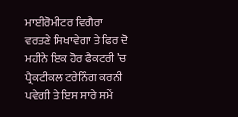ਮਾਈਰੋਮੀਟਰ ਵਿਗੈਰਾ ਵਰਤਣੇ ਸਿਖਾਵੇਗਾ ਤੇ ਫਿਰ ਦੋ ਮਹੀਨੇ ਇਕ ਹੋਰ ਫੈਕਟਰੀ ’ਚ ਪ੍ਰੈਕਟੀਕਲ ਟਰੇਨਿੰਗ ਕਰਨੀ ਪਵੇਗੀ ਤੇ ਇਸ ਸਾਰੇ ਸਮੇਂ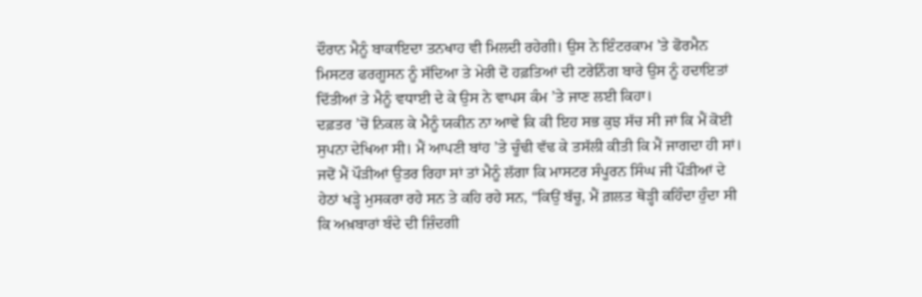ਦੌਰਾਨ ਮੈਨੂੰ ਬਾਕਾਇਦਾ ਤਨਖਾਹ ਵੀ ਮਿਲਦੀ ਰਹੇਗੀ। ਉਸ ਨੇ ਇੰਟਰਕਾਮ ’ਤੇ ਫੋਰਮੈਨ ਮਿਸਟਰ ਫਰਗੂਸਨ ਨੂੰ ਸੱਦਿਆ ਤੇ ਮੇਰੀ ਦੋ ਹਫ਼ਤਿਆਂ ਦੀ ਟਰੇਨਿੰਗ ਬਾਰੇ ਉਸ ਨੂੰ ਹਦਾਇਤਾਂ ਦਿੱਤੀਆਂ ਤੇ ਮੈਨੂੰ ਵਧਾਈ ਦੇ ਕੇ ਉਸ ਨੇ ਵਾਪਸ ਕੰਮ ’ਤੇ ਜਾਣ ਲਈ ਕਿਹਾ।
ਦਫ਼ਤਰ ’ਚੋਂ ਨਿਕਲ ਕੇ ਮੈਨੂੰ ਯਕੀਨ ਨਾ ਆਵੇ ਕਿ ਕੀ ਇਹ ਸਭ ਕੁਝ ਸੱਚ ਸੀ ਜਾਂ ਕਿ ਮੈਂ ਕੋਈ ਸੁਪਨਾ ਦੇਖਿਆ ਸੀ। ਮੈਂ ਆਪਣੀ ਬਾਂਹ ’ਤੇ ਚੂੰਢੀ ਵੱਢ ਕੇ ਤਸੱਲੀ ਕੀਤੀ ਕਿ ਮੈਂ ਜਾਗਦਾ ਹੀ ਸਾਂ। ਜਦੋਂ ਮੈਂ ਪੌੜੀਆਂ ਉਤਰ ਰਿਹਾ ਸਾਂ ਤਾਂ ਮੈਨੂੰ ਲੱਗਾ ਕਿ ਮਾਸਟਰ ਸੰਪੂਰਨ ਸਿੰਘ ਜੀ ਪੌੜੀਆਂ ਦੇ ਹੇਠਾਂ ਖੜ੍ਹੇ ਮੁਸਕਰਾ ਰਹੇ ਸਨ ਤੇ ਕਹਿ ਰਹੇ ਸਨ, “ਕਿਉਂ ਬੱਚੂ, ਮੈਂ ਗ਼ਲਤ ਥੋੜ੍ਹੀ ਕਹਿੰਦਾ ਹੁੰਦਾ ਸੀ ਕਿ ਅਖ਼ਬਾਰਾਂ ਬੰਦੇ ਦੀ ਜ਼ਿੰਦਗੀ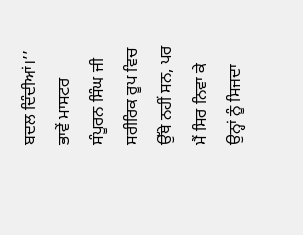ਬਦਲ ਦਿੰਦੀਆਂ।’’
ਭਾਵੇਂ ਮਾਸਟਰ ਸੰਪੂਰਨ ਸਿੰਘ ਜੀ ਸਰੀਰਿਕ ਰੂਪ ਵਿਚ ਉੱਥੇ ਨਹੀਂ ਸਨ, ਪਰ ਮੈਂ ਸਿਰ ਨਿਵਾ ਕੇ ਉਨ੍ਹਾਂ ਨੂੰ ਸਿਜਦਾ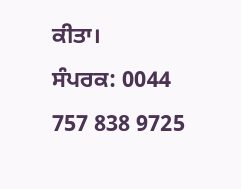ਕੀਤਾ।
ਸੰਪਰਕ: 0044 757 838 9725